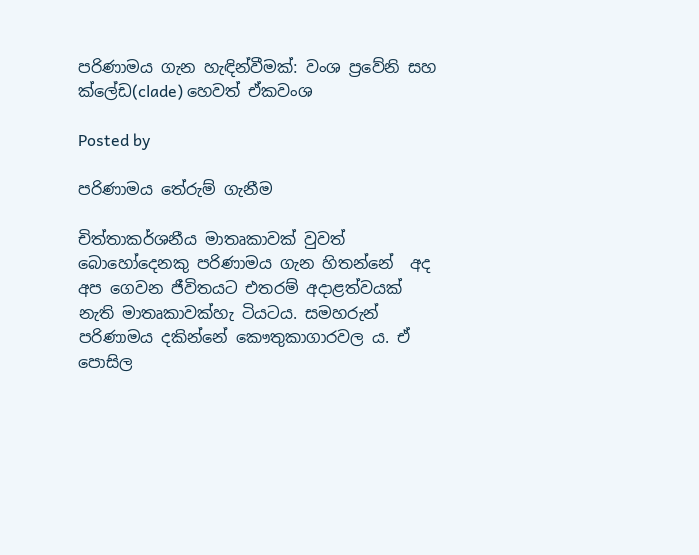පරිණාමය ගැන හැඳින්වීමක්: වංශ ප්‍රවේනි සහ ක්ලේඩ(clade) හෙවත් ඒකවංශ

Posted by

පරිණාමය තේරුම් ගැනීම

චිත්තාකර්ශනීය මාතෘකාවක් වුවත් බොහෝදෙනකු පරිණාමය ගැන හිතන්නේ  අද අප ගෙවන ජීවිතයට එතරම් අදාළත්වයක් නැති මාතෘකාවක්හැ ටියටය. සමහරුන් පරිණාමය දකින්නේ කෞතුකාගාරවල ය. ඒ පොසිල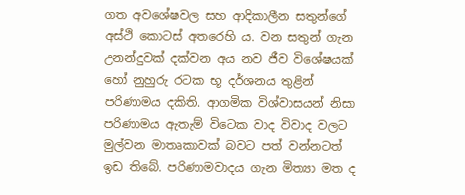ගත අවශේෂවල සහ ආදිකාලීන සතුන්ගේ අස්ථි කොටස් අතරෙහි ය. වන සතුන් ගැන උනන්දුවක් දක්වන අය නව ජීව විශේෂයක් හෝ නුහුරු රටක භූ දර්ශනය තුළින් පරිණාමය දකිති. ආගමික විශ්වාසයන් නිසා පරිණාමය ඇතැම් විටෙක වාද විවාද වලට මුල්වන මාතෘකාවක් බවට පත් වන්නටත් ඉඩ තිබේ. පරිණාමවාදය ගැන මිත්‍යා මත ද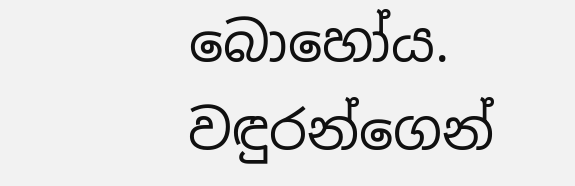බොහෝය. වඳුරන්ගෙන්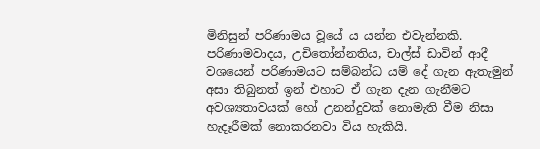මිනිසුන් පරිණාමය වූයේ ය යන්න එවැන්නකි. පරිණාමවාදය, උචිතෝන්නතිය, චාල්ස් ඩාවින් ආදී වශයෙන් පරිණාමයට සම්බන්ධ යම් දේ ගැන ඇතැමුන් අසා තිබුනත් ඉන් එහාට ඒ ගැන දැන ගැනීමට අවශ්‍යතාවයක් හෝ උනන්දුවක් නොමැති වීම නිසා හැදෑරීමක් නොකරනවා විය හැකියි.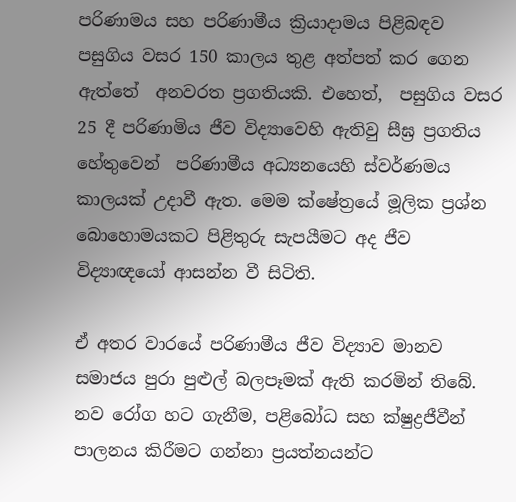පරිණාමය සහ පරිණාමීය ක්‍රියාදාමය පිළිබඳව පසුගිය වසර 150 කාලය තුළ අත්පත් කර ගෙන ඇත්තේ  අනවරත ප්‍රගතියකි. එහෙත්,  පසුගිය වසර 25 දී පරිණාමිය ජීව විද්‍යාවෙහි ඇතිවු සීඝ්‍ර ප්‍රගතිය හේතුවෙන්  පරිණාමීය අධ්‍යනයෙහි ස්වර්ණමය කාලයක් උදාවී ඇත. මෙම ක්ෂේත්‍රයේ මූලික ප්‍රශ්න බොහොමයකට පිළිතුරු සැපයීමට අද ජීව විද්‍යාඥයෝ ආසන්න වී සිටිති.

ඒ අතර වාරයේ පරිණාමීය ජීව විද්‍යාව මානව සමාජය පුරා පුළුල් බලපෑමක් ඇති කරමින් තිබේ. නව රෝග හට ගැනීම, පළිබෝධ සහ ක්ෂුද්‍රජීවීන් පාලනය කිරීමට ගන්නා ප්‍රයත්නයන්ට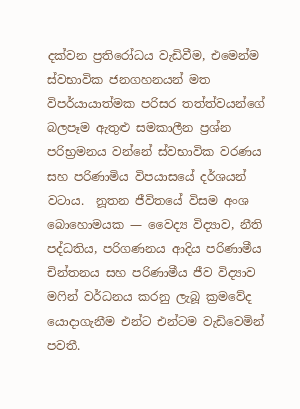දක්වන ප්‍රතිරෝධය වැඩිවීම, එමෙන්ම ස්වභාවික ජනගහනයන් මත විපර්යායාත්මක පරිසර තත්ත්වයන්ගේ බලපෑම ඇතුළු සමකාලීන ප්‍රශ්න පරිභ්‍රමනය වන්නේ ස්වභාවික වරණය සහ පරිණාමිය විපයාසයේ දර්ශයන් වටාය.  නූතන ජීවිතයේ විසම අංශ බොහොමයක — වෛද්‍ය විද්‍යාව, නීති පද්ධතිය, පරිගණනය ආදිය පරිණාමීය චින්තනය සහ පරිණාමීය ජීව විද්‍යාව මෆින් වර්ධනය කරනු ලැබූ ක්‍රමවේද යොදාගැනීම එන්ට එන්ටම වැඩිවෙමින් පවතී.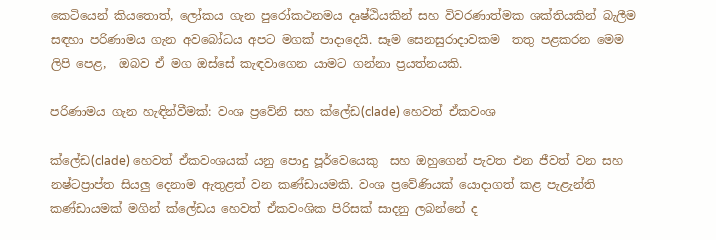කෙටියෙන් කියතොත්, ලෝකය ගැන පුරෝකථනමය දෘෂ්ඨියකින් සහ විවරණාත්මක ශක්තියකින් බැලීම සඳහා පරිණාමය ගැන අවබෝධය අපට මගක් පාදාදෙයි. සෑම සෙනසුරාදාවකම  තතු පළකරන මෙම ලිපි පෙළ,  ඔබව ඒ මග ඔස්සේ කැඳවාගෙන යාමට ගන්නා ප්‍රයත්නයකි.

පරිණාමය ගැන හැඳින්වීමක්: වංශ ප්‍රවේනි සහ ක්ලේඩ(clade) හෙවත් ඒකවංශ

ක්ලේඩ(clade) හෙවත් ඒකවංශයක් යනු පොදු පූර්වෙයෙකු  සහ ඔහුගෙන් පැවත එන ජීවත් වන සහ නෂ්ටප්‍රාප්ත සියලු දෙනාම ඇතුළත් වන කණ්ඩායමකි. වංශ ප්‍රවේණියක් යොදාගත් කළ පැළැන්ති කණ්ඩායමක් මගින් ක්ලේඩය හෙවත් ඒකවංශික පිරිසක් සාදනු ලබන්නේ ද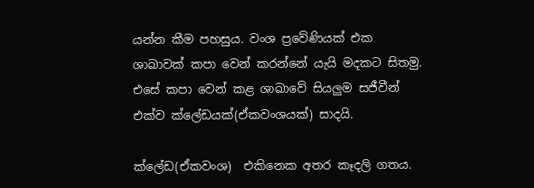යන්න කීම පහසුය. වංශ ප්‍රවේණියක් එක ශාඛාවක් කපා වෙන් කරන්නේ යැයි මදකට සිතමු. එසේ කපා වෙන් කළ ශාඛාවේ සියලුම සජීවීන් එක්ව ක්ලේඩයක්(ඒකවංශයක්) සාදයි.

ක්ලේඩ(ඒකවංශ)  එකිනෙක අතර කෑදලි ගතය.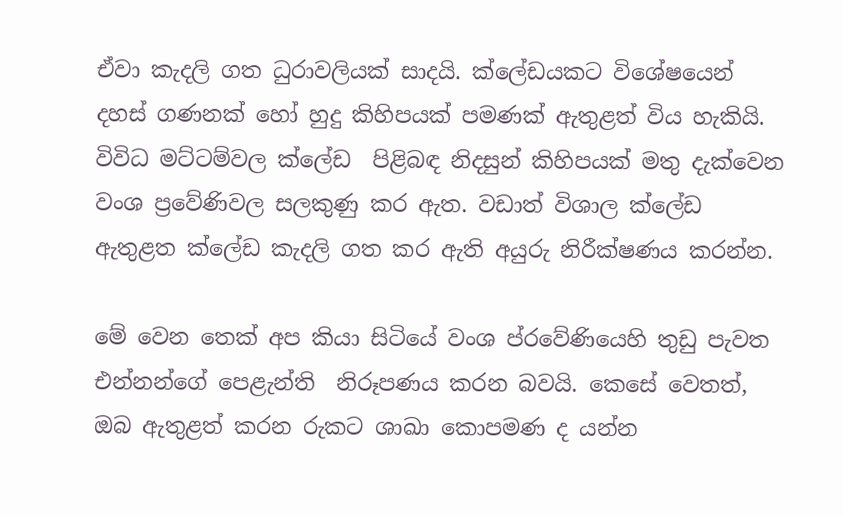ඒවා කැදලි ගත ධුරාවලියක් සාදයි. ක්ලේඩයකට විශේෂයෙන් දහස් ගණනක් හෝ හුදු කිහිපයක් පමණක් ඇතුළත් විය හැකියි. විවිධ මට්ටම්වල ක්ලේඩ  පිළිබඳ නිදසුන් කිහිපයක් මතු දැක්වෙන වංශ ප්‍රවේණිවල සලකුණු කර ඇත. වඩාත් විශාල ක්ලේඩ ඇතුළත ක්ලේඩ කැදලි ගත කර ඇති අයුරු නිරීක්ෂණය කරන්න.

මේ වෙන තෙක් අප කියා සිටියේ වංශ ප්රවේණියෙහි තුඩු පැවත එන්නන්ගේ පෙළැන්ති  නිරූපණය කරන බවයි. කෙසේ වෙතත්, ඔබ ඇතුළත් කරන රුකට ශාඛා කොපමණ ද යන්න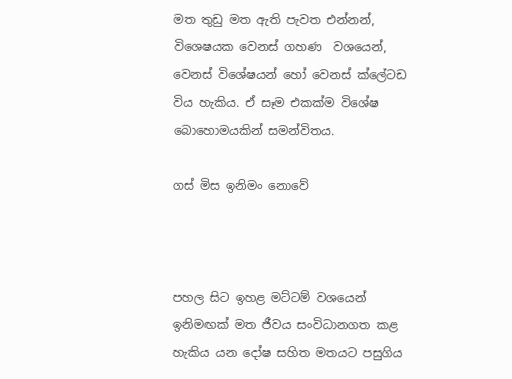මත තුඩු මත ඇති පැවත එන්නන්, විශෙෂයක වෙනස් ගහණ  වශයෙන්, වෙනස් විශේෂයන් හෝ වෙනස් ක්ලේටඩ  විය හැකිය. ඒ සෑම එකක්ම විශේෂ බොහොමයකින් සමන්විතය.

ගස් මිස ඉනිමං නොවේ



පහල සිට ඉහළ මට්ටම් වශයෙන් ඉනිමඟක් මත ජීවය සංවිධානගත කළ හැකිය යන දෝෂ සහිත මතයට පසුගිය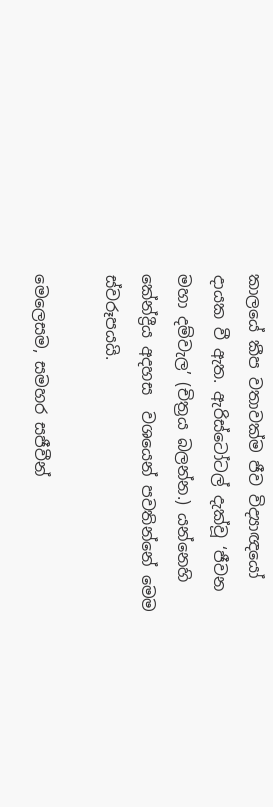කාලයේ කීප වතාවක්ම ජීව විද්‍යාඥයෝ දායක වී ඇත. ඇරිස්ටෝටල් දැක්වූ ‘ජීවන මහා දම්වැල’ (චිත්‍රය බලන්න.) යන්නෙහි කේන්ද්‍රීය අදහස  වශයෙන් පවතින්නේ මෙම ස්වරූපයයි.

මෙලෙසම, සමහර සජීවීන්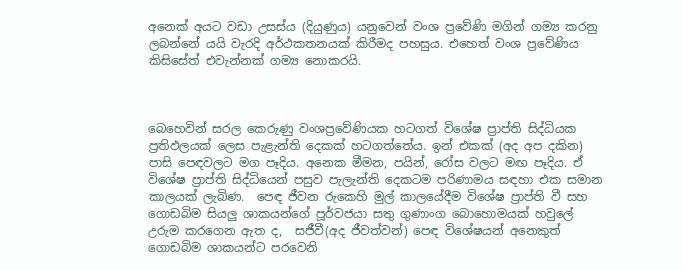අනෙක් අයට වඩා උසස්ය (දියුණුය) යනුවෙන් වංශ ප්‍රවේණි මගින් ගම්‍ය කරනු ලබන්නේ යයි වැරදි අර්ථකතනයක් කිරීමද පහසුය. එහෙත් වංශ ප්‍රවේණිය කිසිසේත් එවැන්නක් ගම්‍ය නොකරයි.



බෙහෙවින් සරල කෙරුණු වංශප්‍රවේණියක හටගත් විශේෂ ප්‍රාප්ති සිද්ධියක ප්‍රතිඵලයක් ලෙස පැළැන්ති දෙකක් හටගත්තේය. ඉන් එකක් (අද අප දකින) පාසි පෙඳවලට මග පෑදිය. අනෙක මීමන, පයින්, රෝස වලට මඟ පෑදිය. ඒ විශේෂ ප්‍රාප්ති සිද්ධියෙන් පසුව පැලැන්ති දෙකටම පරිණාමය සඳහා එක සමාන කාලයක් ලැබිණ.  පෙඳ ජීවන රුකෙහි මුල් කාලයේදීම විශේෂ ප්‍රාප්ති වී සහ  ගොඩබිම සියලු ශාකයන්ගේ පූර්වජයා සතු ගුණාංග බොහොමයක් හවුලේ උරුම කරගෙන ඇත ද,  සජීවී(අද ජීවත්වන්) පෙඳ විශේෂයන් අනෙකුත් ගොඩබිම ශාකයන්ට පරවෙනි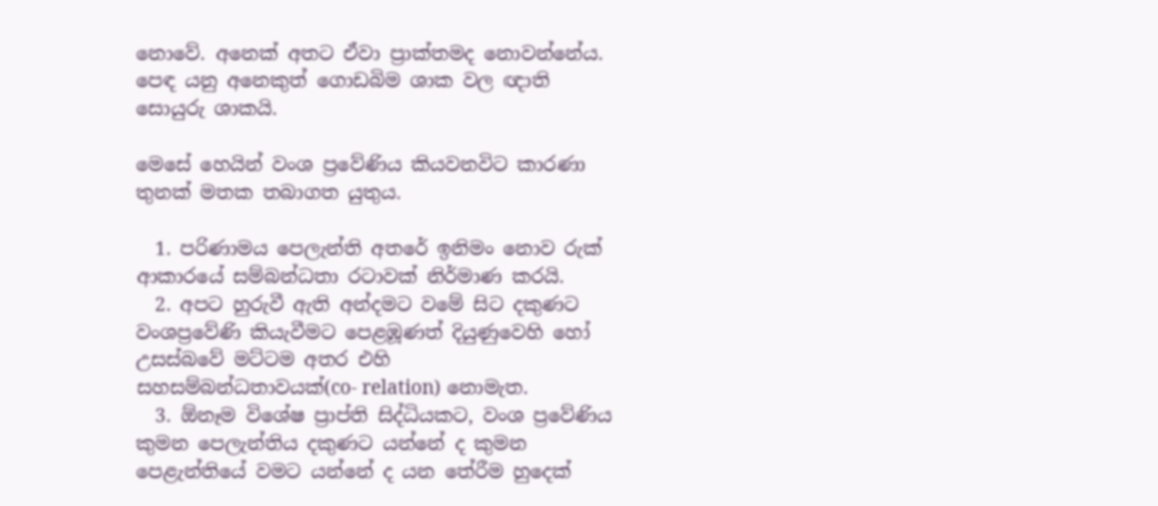නොවේ. අනෙක් අතට ඒවා ප්‍රාක්තමද නොවන්නේය. පෙඳ යනු අනෙකුත් ගොඩබිම ශාක වල ඥාති සොයුරු ශාකයි.

මෙසේ හෙයින් වංශ ප්‍රවේණිය කියවනවිට කාරණා තුනක් මතක තබාගත යුතුය.

  1. පරිණාමය පෙලැන්ති අතරේ ඉනිමං නොව රුක් ආකාරයේ සම්බන්ධතා රටාවක් නිර්මාණ කරයි.
  2. අපට හුරුවී ඇති අන්දමට වමේ සිට දකුණට වංශප්‍රවේණි කියැවීමට පෙළඹූණත් දියුණුවෙහි හෝ උසස්බවේ මට්ටම අතර එහි සහසම්බන්ධතාවයක්(co- relation) නොමැත.
  3. ඕනෑම විශේෂ ප්‍රාප්ති සිද්ධියකට, වංශ ප්‍රවේණිය කුමන පෙලැන්තිය දකුණට යන්නේ ද කුමන පෙළැන්තියේ වමට යන්නේ ද යන තේරීම හුදෙක්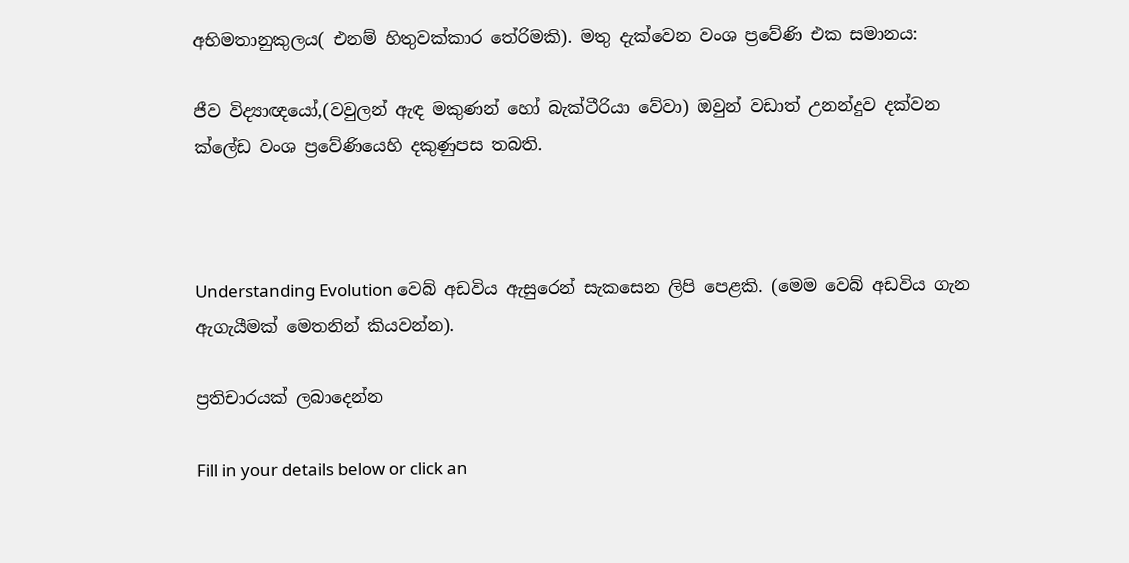අභිමතානුකුලය( එනම් හිතුවක්කාර තේරිමකි). මතු දැක්වෙන වංශ ප්‍රවේණි එක සමානය:

ජීව විද්‍යාඥයෝ,(වවුලන් ඇඳ මකුණන් හෝ බැක්ටීරියා වේවා) ඔවුන් වඩාත් උනන්දුව දක්වන ක්ලේඩ වංශ ප්‍රවේණියෙහි දකුණුපස තබති.



Understanding Evolution වෙබ් අඩවිය ඇසුරෙන් සැකසෙන ලිපි පෙළකි. (මෙම වෙබ් අඩවිය ගැන ඇගැයීමක් මෙතනින් කියවන්න).

ප්‍රතිචාරයක් ලබාදෙන්න

Fill in your details below or click an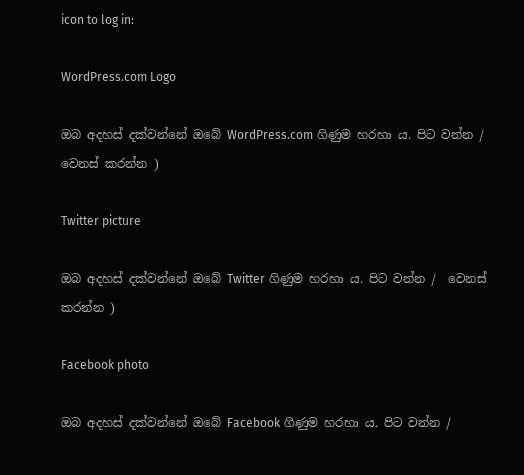icon to log in:

WordPress.com Logo

ඔබ අදහස් දක්වන්නේ ඔබේ WordPress.com ගිණුම හරහා ය. පිට වන්න /  වෙනස් කරන්න )

Twitter picture

ඔබ අදහස් දක්වන්නේ ඔබේ Twitter ගිණුම හරහා ය. පිට වන්න /  වෙනස් කරන්න )

Facebook photo

ඔබ අදහස් දක්වන්නේ ඔබේ Facebook ගිණුම හරහා ය. පිට වන්න /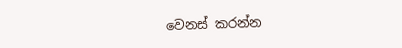වෙනස් කරන්න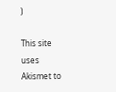)

This site uses Akismet to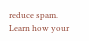reduce spam. Learn how your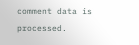comment data is processed.